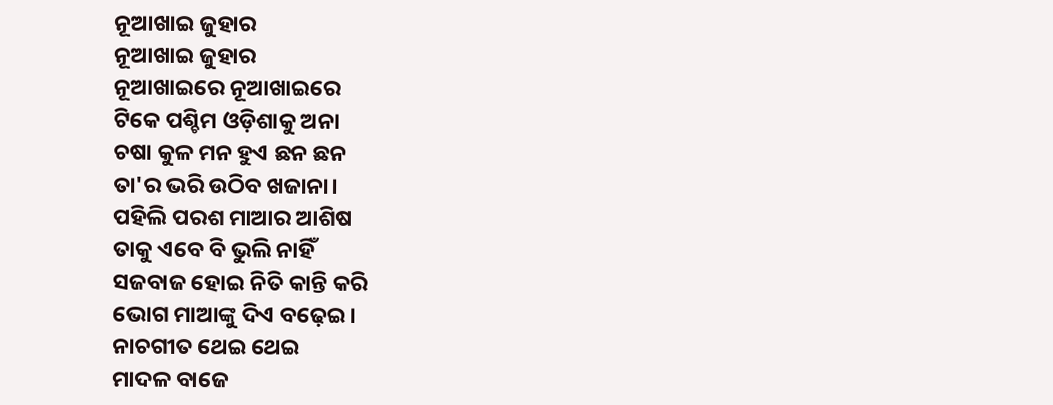ନୂଆଖାଇ ଜୁହାର
ନୂଆଖାଇ ଜୁହାର
ନୂଆଖାଇରେ ନୂଆଖାଇରେ
ଟିକେ ପଶ୍ଚିମ ଓଡ଼ିଶାକୁ ଅନା
ଚଷା କୁଳ ମନ ହୁଏ ଛନ ଛନ
ତା'ର ଭରି ଉଠିବ ଖଜାନା।
ପହିଲି ପରଶ ମାଆର ଆଶିଷ
ତାକୁ ଏବେ ବି ଭୁଲି ନାହିଁ
ସଜବାଜ ହୋଇ ନିତି କାନ୍ତି କରି
ଭୋଗ ମାଆଙ୍କୁ ଦିଏ ବଢ଼େଇ।
ନାଚଗୀତ ଥେଇ ଥେଇ
ମାଦଳ ବାଜେ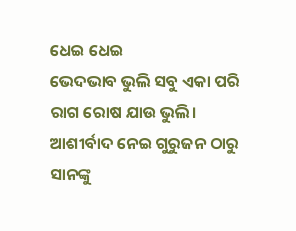ଧେଇ ଧେଇ
ଭେଦଭାବ ଭୁଲି ସବୁ ଏକା ପରି
ରାଗ ରୋଷ ଯାଉ ଭୁଲି।
ଆଶୀର୍ବାଦ ନେଇ ଗୁରୁଜନ ଠାରୁ
ସାନଙ୍କୁ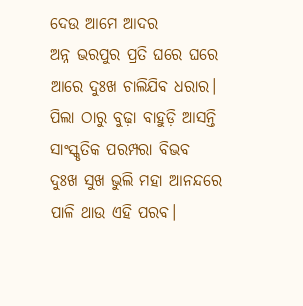ଦେଉ ଆମେ ଆଦର
ଅନ୍ନ ଭରପୁର ପ୍ରତି ଘରେ ଘରେ
ଆରେ ଦୁଃଖ ଚାଲିଯିବ ଧରାର।
ପିଲା ଠାରୁ ବୁଢ଼ା ବାହୁଡ଼ି ଆସନ୍ତି
ସାଂସ୍କୃତିକ ପରମ୍ପରା ବିଭବ
ଦୁଃଖ ସୁଖ ଭୁଲି ମହା ଆନନ୍ଦରେ
ପାଳି ଥାଉ ଏହି ପରବ।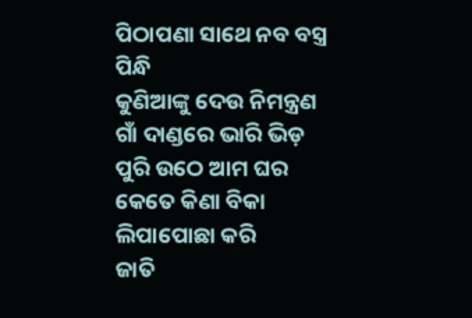ପିଠାପଣା ସାଥେ ନବ ବସ୍ତ୍ର ପିନ୍ଧି
କୁଣିଆଙ୍କୁ ଦେଉ ନିମନ୍ତ୍ରଣ
ଗାଁ ଦାଣ୍ଡରେ ଭାରି ଭିଡ଼
ପୁରି ଉଠେ ଆମ ଘର
କେତେ କିଣା ବିକା ଲିପାପୋଛା କରି
ଜାତି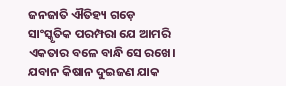ଜନଜାତି ଐତିହ୍ୟ ଗଡ଼େ
ସାଂସ୍କୃତିକ ପରମ୍ପରା ଯେ ଆମରି
ଏକତାର ବଳେ ବାନ୍ଧି ସେ ରଖେ।
ଯବାନ କିଷାନ ଦୁଇଜଣ ଯାକ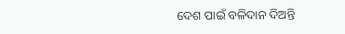ଦେଶ ପାଇଁ ବଳିଦାନ ଦିଅନ୍ତି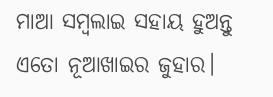ମାଆ ସମ୍ବଲାଇ ସହାୟ ହୁଅନ୍ତୁ
ଏତୋ ନୂଆଖାଇର ଜୁହାର।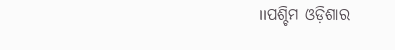।।ପଶ୍ଚିମ ଓଡ଼ିଶାର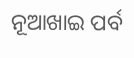ନୂଆଖାଇ ପର୍ବ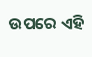ଉପରେ ଏହି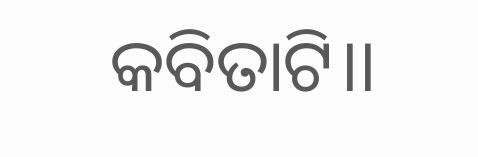କବିତାଟି।।